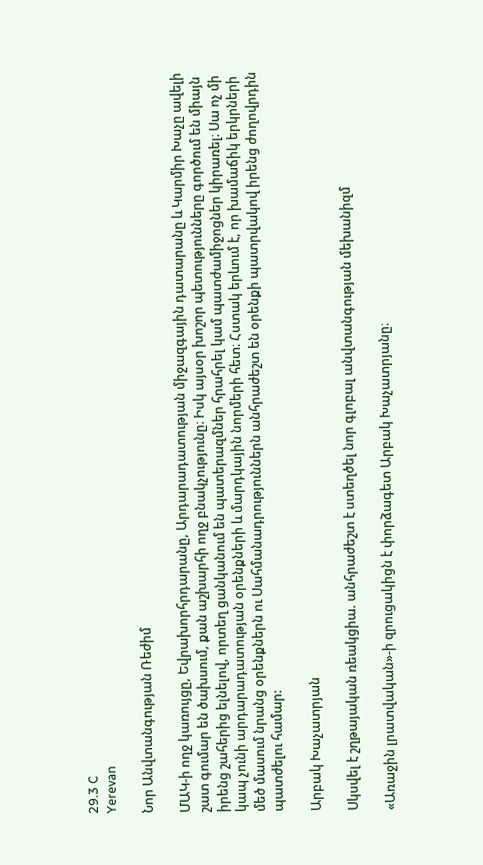29.3 C
Yerevan

Նոր Անվտանգության Ռեժիմ

ՄԱԿ‑ի ողջ կառույցը, Եվրախորհրդարանը, Արդարադատության միջազգային դատարանը և Կարմիր Խաչը ավելի շատ գումար են ծախսում, քան աշխարհի ողջ բնակչությունը։ Իսկ այսօր խոշոր պետությունները գործում են միայն իրենց շահերից ելնելով, որտեղ ցանկանում են պատերազմներ հրահրել կամ պատժամիջոցներ կիրառել։ Սա ոչ մի կապ չունի արդարադատության օրենքների և մարդկային նորմերի հետ։ Հստակ երևում է, որ խամաճիկ երկրների մեծ մասում նրանց օրենքներն ու Սահմանադրություններն անհրաժեշտ են օրենքի պատրվակով իրենց ժողովրդին պատժելու համար:

Արբակ Խաչատրյան

Սկսվել է շղթայական ռեակցիա. անհրաժեշտ է ստեղծել նոր գլոբալ անվտանգության մեխանիզմ

«Առաջին լրատվական»-ի զրուցակիցն է փորձագետ Արբակ Խաչատրյանը։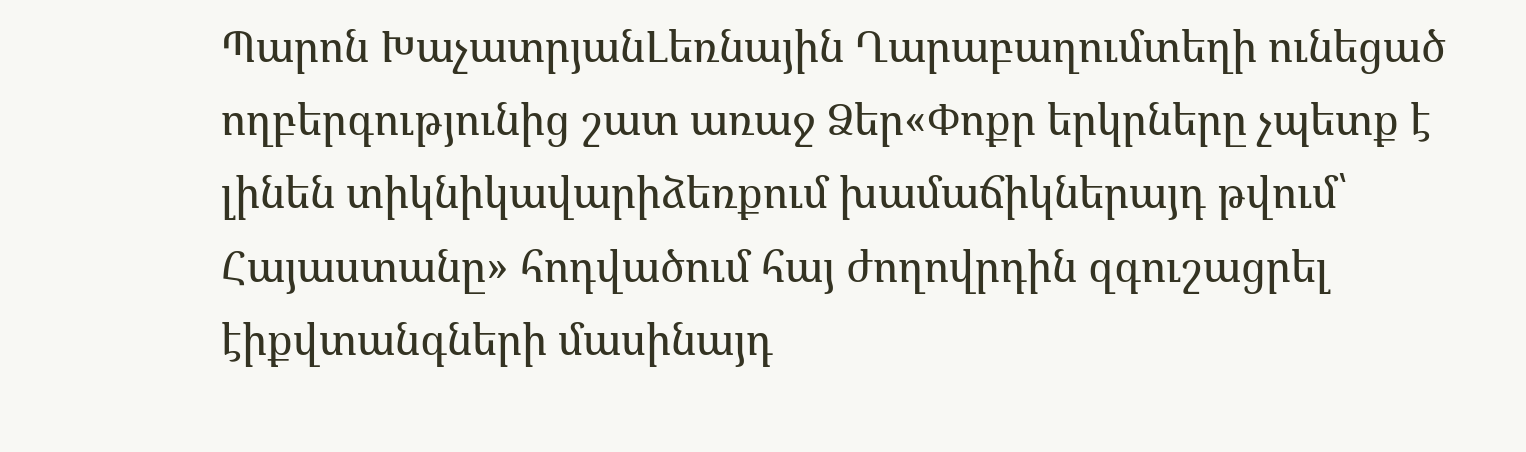Պարոն ԽաչատրյանԼեռնային Ղարաբաղումտեղի ունեցած ողբերգությունից շատ առաջ Ձեր«Փոքր երկրները չպետք է լինեն տիկնիկավարիձեռքում խամաճիկներայդ թվում՝ Հայաստանը» հոդվածում հայ ժողովրդին զգուշացրել էիքվտանգների մասինայդ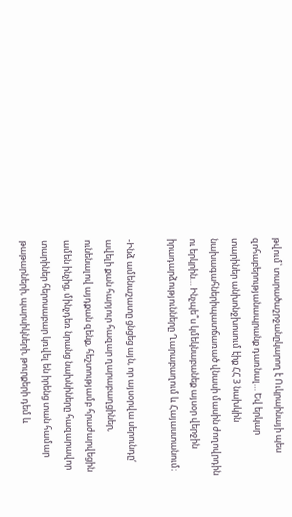թվում՝ տարածաշրջանըկարող է Ուկրաինայի պես զոհաբերությանապրանք դառնալ… Եվ երկար տարիներ անխոնջխոսում էիք ՀՀ 3 նախկին նախագահներիպատճառած վնասի մասին ժողովրդին ու երկրին… Ինչպե՞ս կմեկնաբանեք այսօր վերջին իրադարձությունները Ղարաբաղում և Հայաստանում։

-Ինձ ամենաշատը ցնցեց այն, որ այսօրվա սերունդը‘ ավելի քան հարյուր հազար ղարաբաղցիներ, ունենալով այդքան զենք, հեշտությամբ հրաժարվեցին ամեն ինչից, մինչդեռ նրանց նախնիները հազարավոր տարիներ հերոսաբար կռվել են իրենց տան համար թաթարների, պարսիկների, թուրքերի դեմ և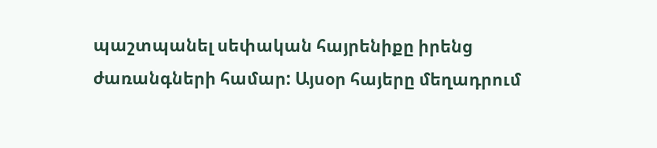պաշտպանել սեփական հայրենիքը իրենց ժառանգների համար: Այսօր հայերը մեղադրում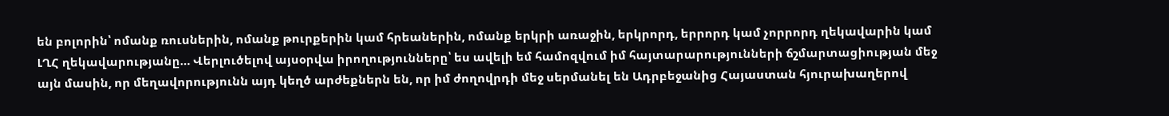են բոլորին՝ ոմանք ռուսներին, ոմանք թուրքերին կամ հրեաներին, ոմանք երկրի առաջին, երկրորդ, երրորդ կամ չորրորդ ղեկավարին կամ ԼՂՀ ղեկավարությանը… Վերլուծելով այսօրվա իրողությունները՝ ես ավելի եմ համոզվում իմ հայտարարությունների ճշմարտացիության մեջ այն մասին, որ մեղավորությունն այդ կեղծ արժեքներն են, որ իմ ժողովրդի մեջ սերմանել են Ադրբեջանից Հայաստան հյուրախաղերով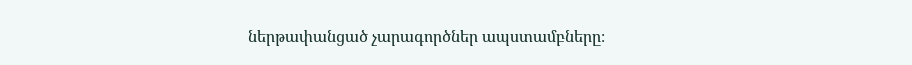ներթափանցած չարագործներ ապստամբները։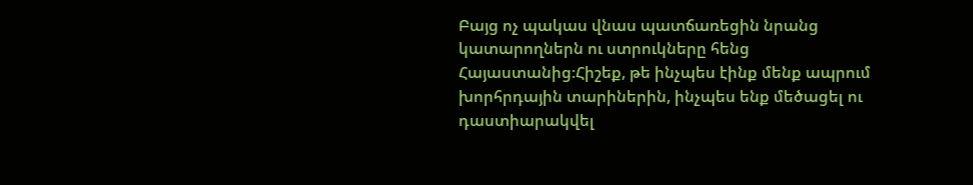Բայց ոչ պակաս վնաս պատճառեցին նրանց կատարողներն ու ստրուկները հենց Հայաստանից։Հիշեք, թե ինչպես էինք մենք ապրում խորհրդային տարիներին, ինչպես ենք մեծացել ու դաստիարակվել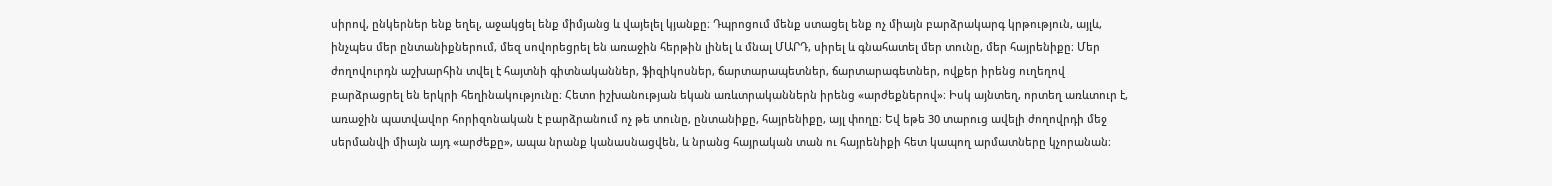սիրով, ընկերներ ենք եղել, աջակցել ենք միմյանց և վայելել կյանքը։ Դպրոցում մենք ստացել ենք ոչ միայն բարձրակարգ կրթություն, այլև, ինչպես մեր ընտանիքներում, մեզ սովորեցրել են առաջին հերթին լինել և մնալ ՄԱՐԴ, սիրել և գնահատել մեր տունը, մեր հայրենիքը։ Մեր ժողովուրդն աշխարհին տվել է հայտնի գիտնականներ, ֆիզիկոսներ, ճարտարապետներ, ճարտարագետներ, ովքեր իրենց ուղեղով բարձրացրել են երկրի հեղինակությունը։ Հետո իշխանության եկան առևտրականներն իրենց «արժեքներով»։ Իսկ այնտեղ, որտեղ առևտուր է, առաջին պատվավոր հորիզոնական է բարձրանում ոչ թե տունը, ընտանիքը, հայրենիքը, այլ փողը։ Եվ եթե 30 տարուց ավելի ժողովրդի մեջ սերմանվի միայն այդ «արժեքը», ապա նրանք կանասնացվեն, և նրանց հայրական տան ու հայրենիքի հետ կապող արմատները կչորանան։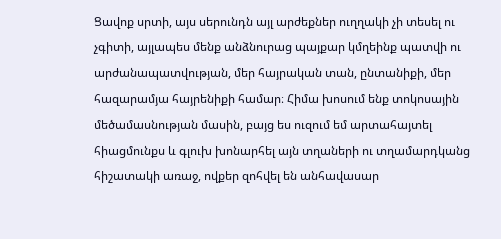Ցավոք սրտի, այս սերունդն այլ արժեքներ ուղղակի չի տեսել ու չգիտի, այլապես մենք անձնուրաց պայքար կմղեինք պատվի ու արժանապատվության, մեր հայրական տան, ընտանիքի, մեր հազարամյա հայրենիքի համար։ Հիմա խոսում ենք տոկոսային մեծամասնության մասին, բայց ես ուզում եմ արտահայտել հիացմունքս և գլուխ խոնարհել այն տղաների ու տղամարդկանց հիշատակի առաջ, ովքեր զոհվել են անհավասար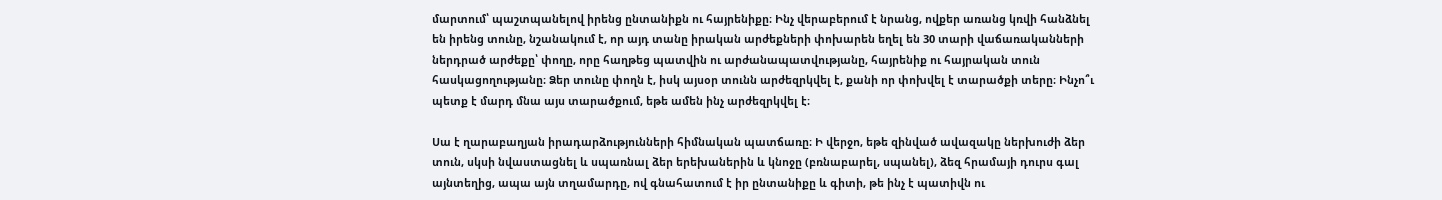մարտում՝ պաշտպանելով իրենց ընտանիքն ու հայրենիքը։ Ինչ վերաբերում է նրանց, ովքեր առանց կռվի հանձնել են իրենց տունը, նշանակում է, որ այդ տանը իրական արժեքների փոխարեն եղել են 30 տարի վաճառականների ներդրած արժեքը՝ փողը, որը հաղթեց պատվին ու արժանապատվությանը, հայրենիք ու հայրական տուն հասկացողությանը։ Ձեր տունը փողն է, իսկ այսօր տունն արժեզրկվել է, քանի որ փոխվել է տարածքի տերը։ Ինչո՞ւ պետք է մարդ մնա այս տարածքում, եթե ամեն ինչ արժեզրկվել է։

Սա է ղարաբաղյան իրադարձությունների հիմնական պատճառը։ Ի վերջո, եթե զինված ավազակը ներխուժի ձեր տուն, սկսի նվաստացնել և սպառնալ ձեր երեխաներին և կնոջը (բռնաբարել, սպանել), ձեզ հրամայի դուրս գալ այնտեղից, ապա այն տղամարդը, ով գնահատում է իր ընտանիքը և գիտի, թե ինչ է պատիվն ու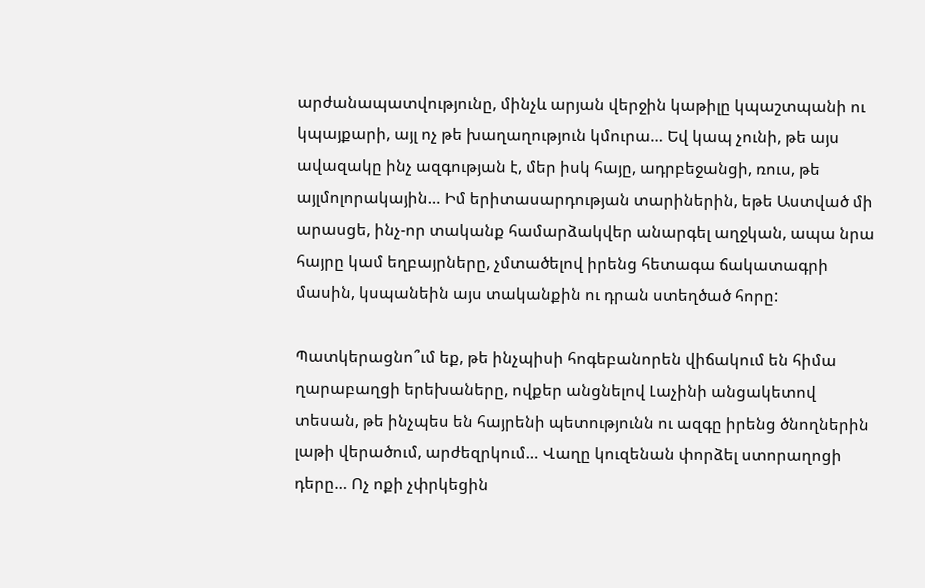արժանապատվությունը, մինչև արյան վերջին կաթիլը կպաշտպանի ու կպայքարի, այլ ոչ թե խաղաղություն կմուրա… Եվ կապ չունի, թե այս ավազակը ինչ ազգության է, մեր իսկ հայը, ադրբեջանցի, ռուս, թե այլմոլորակային… Իմ երիտասարդության տարիներին, եթե Աստված մի արասցե, ինչ-որ տականք համարձակվեր անարգել աղջկան, ապա նրա հայրը կամ եղբայրները, չմտածելով իրենց հետագա ճակատագրի մասին, կսպանեին այս տականքին ու դրան ստեղծած հորը:

Պատկերացնո՞ւմ եք, թե ինչպիսի հոգեբանորեն վիճակում են հիմա ղարաբաղցի երեխաները, ովքեր անցնելով Լաչինի անցակետով տեսան, թե ինչպես են հայրենի պետությունն ու ազգը իրենց ծնողներին լաթի վերածում, արժեզրկում… Վաղը կուզենան փորձել ստորաղոցի դերը… Ոչ ոքի չփրկեցին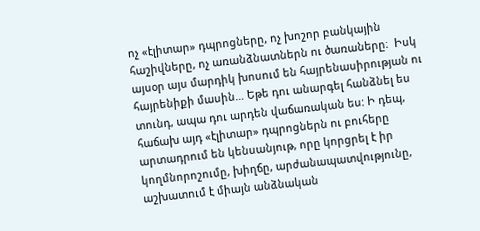ոչ «էլիտար» դպրոցները, ոչ խոշոր բանկային հաշիվները, ոչ առանձնատներն ու ծառաները։  Իսկ այսօր այս մարդիկ խոսում են հայրենասիրության ու հայրենիքի մասին… Եթե դու անարգել հանձնել ես տունդ, ապա դու արդեն վաճառական ես: Ի դեպ, հաճախ այդ «էլիտար» դպրոցներն ու բուհերը արտադրում են կենսանյութ, որը կորցրել է իր կողմնորոշումը, խիղճը, արժանապատվությունը, աշխատում է միայն անձնական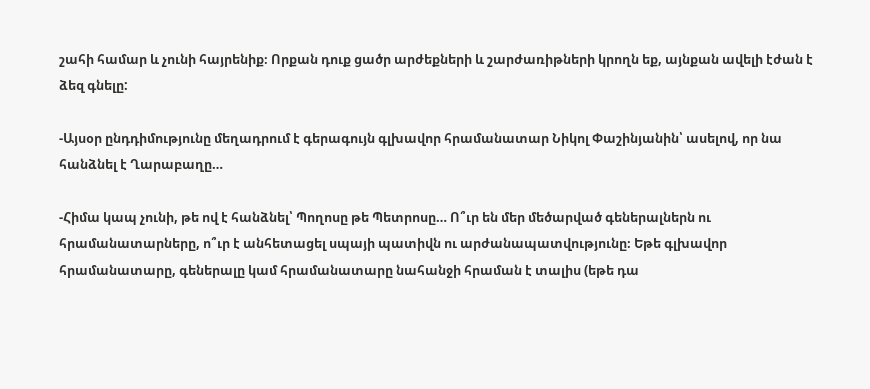շահի համար և չունի հայրենիք։ Որքան դուք ցածր արժեքների և շարժառիթների կրողն եք, այնքան ավելի էժան է ձեզ գնելը:

-Այսօր ընդդիմությունը մեղադրում է գերագույն գլխավոր հրամանատար Նիկոլ Փաշինյանին՝ ասելով, որ նա հանձնել է Ղարաբաղը…

-Հիմա կապ չունի, թե ով է հանձնել՝ Պողոսը թե Պետրոսը… Ո՞ւր են մեր մեծարված գեներալներն ու հրամանատարները, ո՞ւր է անհետացել սպայի պատիվն ու արժանապատվությունը։ Եթե գլխավոր հրամանատարը, գեներալը կամ հրամանատարը նահանջի հրաման է տալիս (եթե դա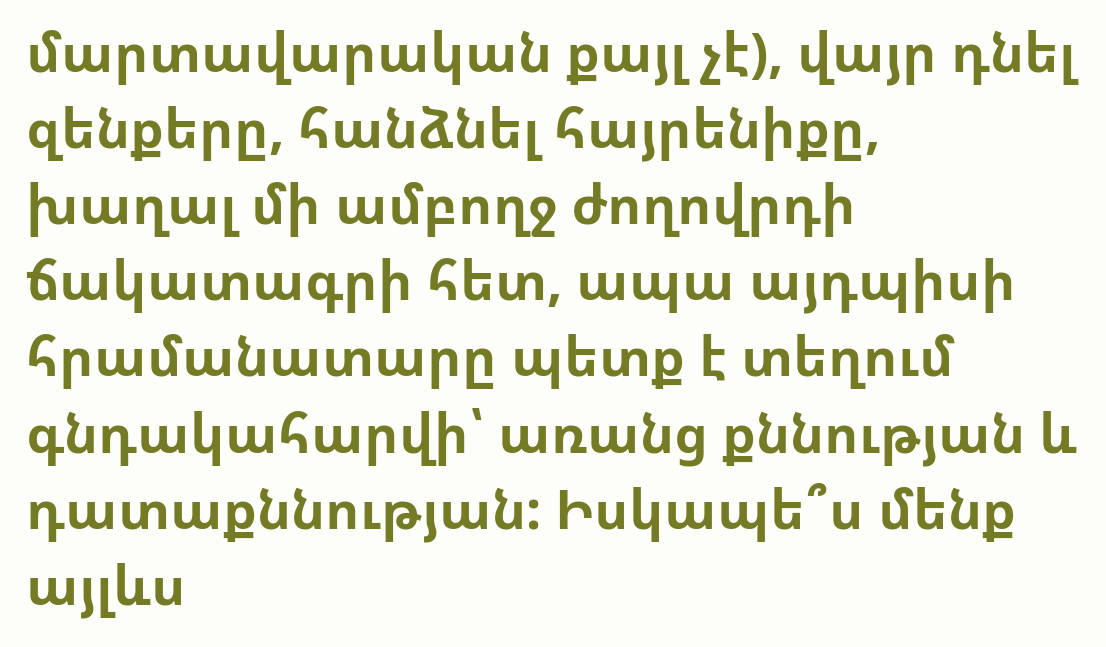մարտավարական քայլ չէ), վայր դնել զենքերը, հանձնել հայրենիքը, խաղալ մի ամբողջ ժողովրդի ճակատագրի հետ, ապա այդպիսի հրամանատարը պետք է տեղում գնդակահարվի՝ առանց քննության և դատաքննության: Իսկապե՞ս մենք այլևս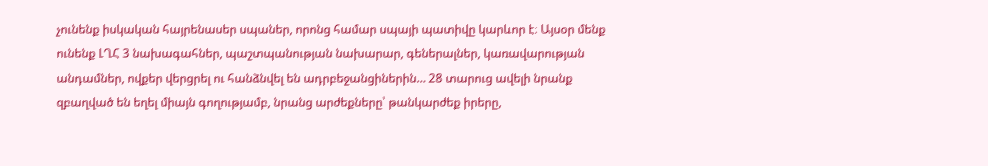չունենք իսկական հայրենասեր սպաներ, որոնց համար սպայի պատիվը կարևոր է։ Այսօր մենք ունենք ԼՂՀ 3 նախագահներ, պաշտպանության նախարար, գեներալներ, կառավարության անդամներ, ովքեր վերցրել ու հանձնվել են ադրբեջանցիներին… 28 տարուց ավելի նրանք զբաղված են եղել միայն գողությամբ, նրանց արժեքները՝ թանկարժեք իրերը,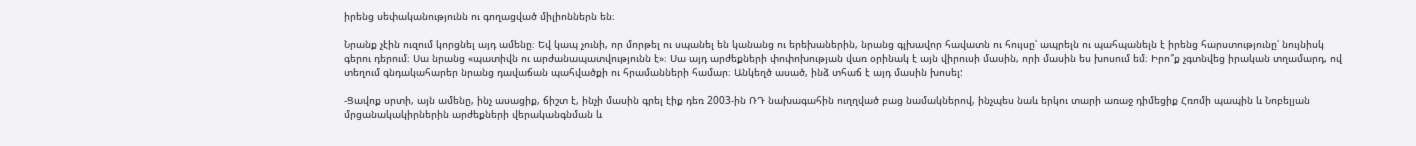իրենց սեփականությունն ու գողացված միլիոններն են։

Նրանք չէին ուզում կորցնել այդ ամենը։ Եվ կապ չունի, որ մորթել ու սպանել են կանանց ու երեխաներին, նրանց գլխավոր հավատն ու հույսը՝ ապրելն ու պահպանելն է իրենց հարստությունը՝ նույնիսկ գերու դերում։ Սա նրանց «պատիվն ու արժանապատվությունն է»։ Սա այդ արժեքների փոփոխության վառ օրինակ է այն վիրուսի մասին, որի մասին ես խոսում եմ։ Իրո՞ք չգտնվեց իրական տղամարդ, ով տեղում գնդակահարեր նրանց դավաճան պահվածքի ու հրամանների համար։ Անկեղծ ասած, ինձ տհաճ է այդ մասին խոսել:

-Ցավոք սրտի, այն ամենը, ինչ ասացիք, ճիշտ է, ինչի մասին գրել էիք դեռ 2003-ին ՌԴ նախագահին ուղղված բաց նամակներով, ինչպես նաև երկու տարի առաջ դիմեցիք Հռոմի պապին և Նոբելյան մրցանակակիրներին արժեքների վերականգնման և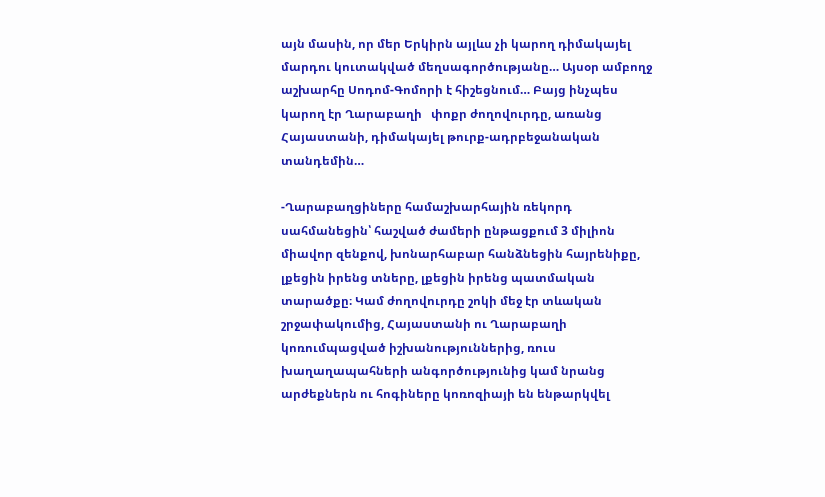այն մասին, որ մեր Երկիրն այլևս չի կարող դիմակայել մարդու կուտակված մեղսագործությանը… Այսօր ամբողջ աշխարհը Սոդոմ-Գոմորի է հիշեցնում… Բայց ինչպես կարող էր Ղարաբաղի   փոքր ժողովուրդը, առանց Հայաստանի, դիմակայել թուրք-ադրբեջանական տանդեմին…

-Ղարաբաղցիները համաշխարհային ռեկորդ սահմանեցին՝ հաշված ժամերի ընթացքում 3 միլիոն միավոր զենքով, խոնարհաբար հանձնեցին հայրենիքը, լքեցին իրենց տները, լքեցին իրենց պատմական տարածքը։ Կամ ժողովուրդը շոկի մեջ էր տևական շրջափակումից, Հայաստանի ու Ղարաբաղի կոռումպացված իշխանություններից, ռուս խաղաղապահների անգործությունից կամ նրանց արժեքներն ու հոգիները կոռոզիայի են ենթարկվել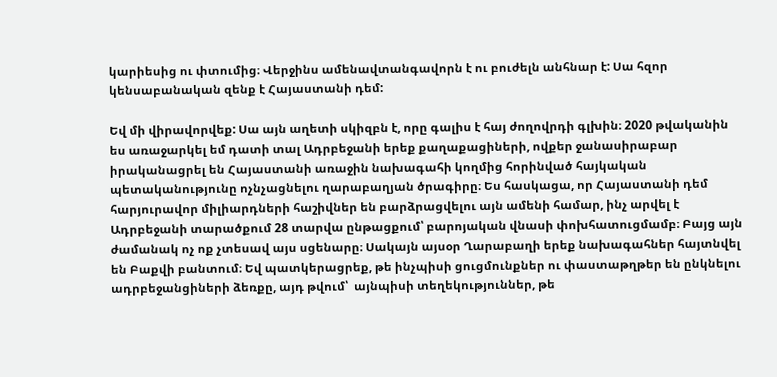կարիեսից ու փտումից։ Վերջինս ամենավտանգավորն է ու բուժելն անհնար է: Սա հզոր կենսաբանական զենք է Հայաստանի դեմ:

Եվ մի վիրավորվեք: Սա այն աղետի սկիզբն է, որը գալիս է հայ ժողովրդի գլխին։ 2020 թվականին ես առաջարկել եմ դատի տալ Ադրբեջանի երեք քաղաքացիների, ովքեր ջանասիրաբար իրականացրել են Հայաստանի առաջին նախագահի կողմից հորինված հայկական պետականությունը ոչնչացնելու ղարաբաղյան ծրագիրը։ Ես հասկացա, որ Հայաստանի դեմ հարյուրավոր միլիարդների հաշիվներ են բարձրացվելու այն ամենի համար, ինչ արվել է Ադրբեջանի տարածքում 28 տարվա ընթացքում՝ բարոյական վնասի փոխհատուցմամբ։ Բայց այն ժամանակ ոչ ոք չտեսավ այս սցենարը։ Սակայն այսօր Ղարաբաղի երեք նախագահներ հայտնվել են Բաքվի բանտում։ Եվ պատկերացրեք, թե ինչպիսի ցուցմունքներ ու փաստաթղթեր են ընկնելու ադրբեջանցիների ձեռքը, այդ թվում՝  այնպիսի տեղեկություններ, թե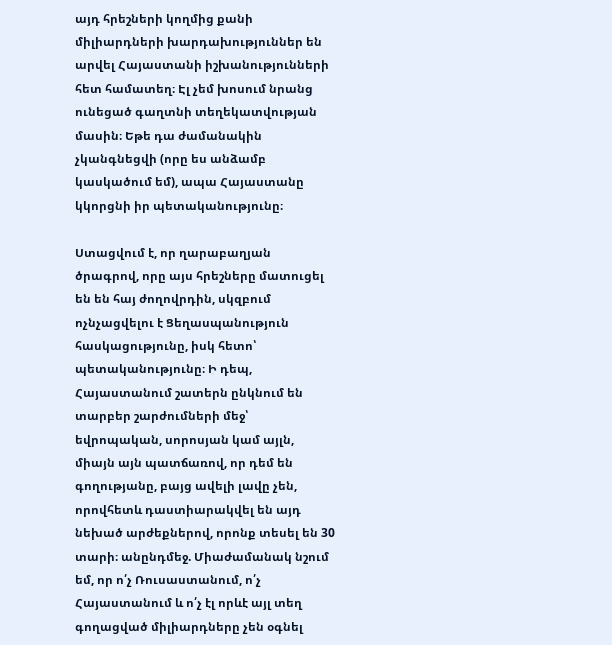այդ հրեշների կողմից քանի միլիարդների խարդախություններ են արվել Հայաստանի իշխանությունների հետ համատեղ։ Էլ չեմ խոսում նրանց ունեցած գաղտնի տեղեկատվության մասին։ Եթե դա ժամանակին չկանգնեցվի (որը ես անձամբ կասկածում եմ), ապա Հայաստանը կկորցնի իր պետականությունը։

Ստացվում է, որ ղարաբաղյան ծրագրով, որը այս հրեշները մատուցել են են հայ ժողովրդին, սկզբում ոչնչացվելու է Ցեղասպանություն հասկացությունը, իսկ հետո՝ պետականությունը։ Ի դեպ, Հայաստանում շատերն ընկնում են տարբեր շարժումների մեջ՝ եվրոպական, սորոսյան կամ այլն, միայն այն պատճառով, որ դեմ են գողությանը, բայց ավելի լավը չեն, որովհետև դաստիարակվել են այդ նեխած արժեքներով, որոնք տեսել են 30 տարի։ անընդմեջ. Միաժամանակ նշում եմ, որ ո՛չ Ռուսաստանում, ո՛չ Հայաստանում և ո՛չ էլ որևէ այլ տեղ գողացված միլիարդները չեն օգնել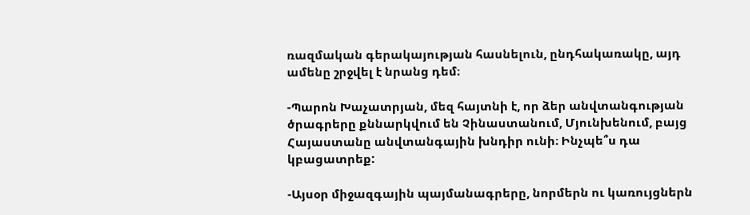ռազմական գերակայության հասնելուն, ընդհակառակը, այդ ամենը շրջվել է նրանց դեմ։

-Պարոն Խաչատրյան, մեզ հայտնի է, որ ձեր անվտանգության ծրագրերը քննարկվում են Չինաստանում, Մյունխենում, բայց Հայաստանը անվտանգային խնդիր ունի։ Ինչպե՞ս դա կբացատրեք:

-Այսօր միջազգային պայմանագրերը, նորմերն ու կառույցներն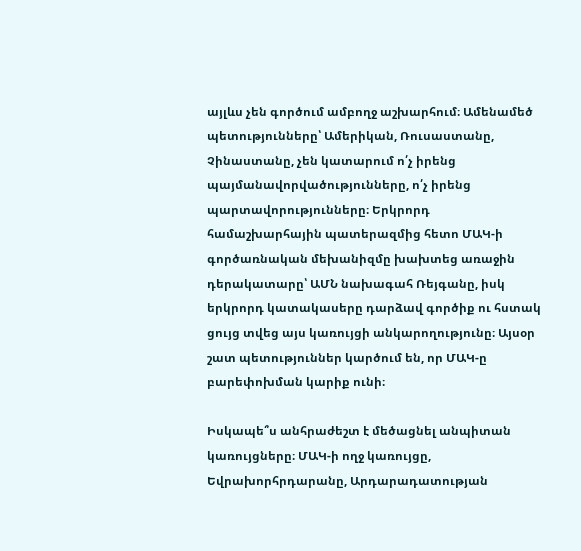այլևս չեն գործում ամբողջ աշխարհում։ Ամենամեծ պետությունները՝ Ամերիկան, Ռուսաստանը, Չինաստանը, չեն կատարում ո՛չ իրենց պայմանավորվածությունները, ո՛չ իրենց պարտավորությունները։ Երկրորդ համաշխարհային պատերազմից հետո ՄԱԿ‑ի գործառնական մեխանիզմը խախտեց առաջին դերակատարը՝ ԱՄՆ նախագահ Ռեյգանը, իսկ երկրորդ կատակասերը դարձավ գործիք ու հստակ ցույց տվեց այս կառույցի անկարողությունը։ Այսօր շատ պետություններ կարծում են, որ ՄԱԿ‑ը բարեփոխման կարիք ունի։

Իսկապե՞ս անհրաժեշտ է մեծացնել անպիտան կառույցները։ ՄԱԿ‑ի ողջ կառույցը, Եվրախորհրդարանը, Արդարադատության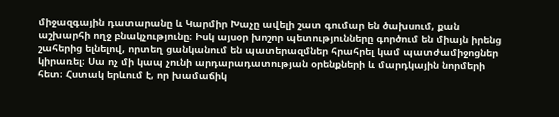միջազգային դատարանը և Կարմիր Խաչը ավելի շատ գումար են ծախսում, քան աշխարհի ողջ բնակչությունը։ Իսկ այսօր խոշոր պետությունները գործում են միայն իրենց շահերից ելնելով, որտեղ ցանկանում են պատերազմներ հրահրել կամ պատժամիջոցներ կիրառել։ Սա ոչ մի կապ չունի արդարադատության օրենքների և մարդկային նորմերի հետ։ Հստակ երևում է, որ խամաճիկ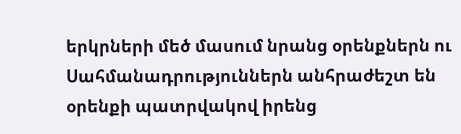երկրների մեծ մասում նրանց օրենքներն ու Սահմանադրություններն անհրաժեշտ են օրենքի պատրվակով իրենց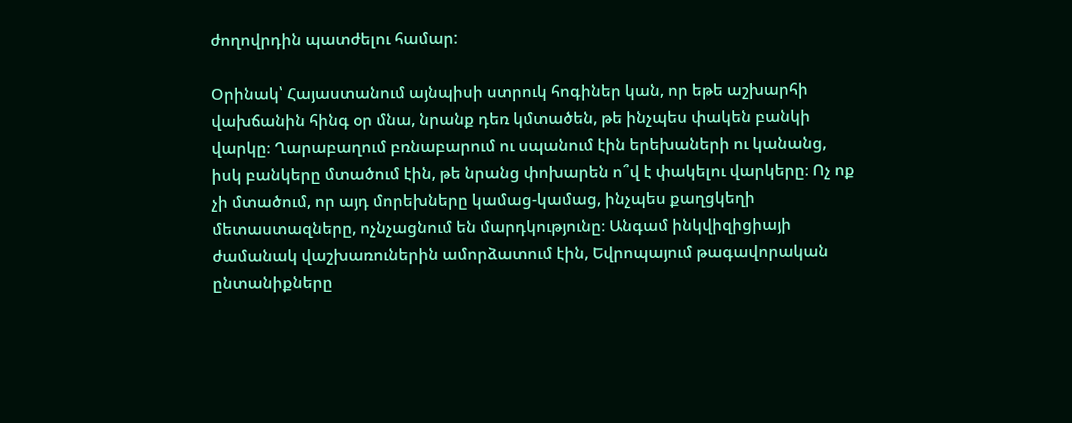ժողովրդին պատժելու համար:

Օրինակ՝ Հայաստանում այնպիսի ստրուկ հոգիներ կան, որ եթե աշխարհի վախճանին հինգ օր մնա, նրանք դեռ կմտածեն, թե ինչպես փակեն բանկի վարկը։ Ղարաբաղում բռնաբարում ու սպանում էին երեխաների ու կանանց, իսկ բանկերը մտածում էին, թե նրանց փոխարեն ո՞վ է փակելու վարկերը։ Ոչ ոք չի մտածում, որ այդ մորեխները կամաց-կամաց, ինչպես քաղցկեղի մետաստազները, ոչնչացնում են մարդկությունը։ Անգամ ինկվիզիցիայի ժամանակ վաշխառուներին ամորձատում էին, Եվրոպայում թագավորական ընտանիքները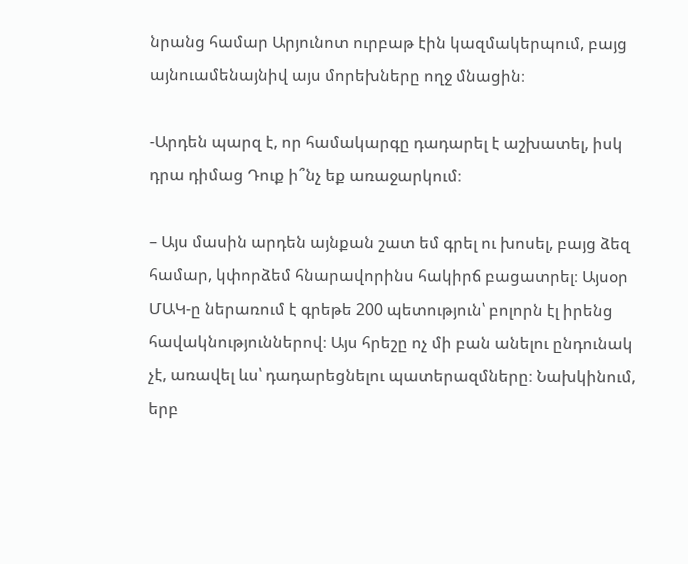նրանց համար Արյունոտ ուրբաթ էին կազմակերպում, բայց այնուամենայնիվ այս մորեխները ողջ մնացին։

-Արդեն պարզ է, որ համակարգը դադարել է աշխատել, իսկ դրա դիմաց Դուք ի՞նչ եք առաջարկում։

– Այս մասին արդեն այնքան շատ եմ գրել ու խոսել, բայց ձեզ համար, կփորձեմ հնարավորինս հակիրճ բացատրել։ Այսօր ՄԱԿ‑ը ներառում է գրեթե 200 պետություն՝ բոլորն էլ իրենց հավակնություններով։ Այս հրեշը ոչ մի բան անելու ընդունակ չէ, առավել ևս՝ դադարեցնելու պատերազմները։ Նախկինում, երբ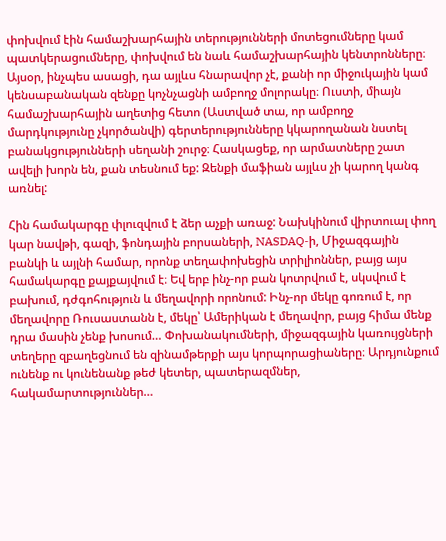փոխվում էին համաշխարհային տերությունների մոտեցումները կամ պատկերացումները, փոխվում են նաև համաշխարհային կենտրոնները։ Այսօր, ինչպես ասացի, դա այլևս հնարավոր չէ, քանի որ միջուկային կամ կենսաբանական զենքը կոչնչացնի ամբողջ մոլորակը։ Ուստի, միայն համաշխարհային աղետից հետո (Աստված տա, որ ամբողջ մարդկությունը չկործանվի) գերտերությունները կկարողանան նստել բանակցությունների սեղանի շուրջ։ Հասկացեք, որ արմատները շատ ավելի խորն են, քան տեսնում եք: Զենքի մաֆիան այլևս չի կարող կանգ առնել:

Հին համակարգը փլուզվում է ձեր աչքի առաջ: Նախկինում վիրտուալ փող կար նավթի, գազի, ֆոնդային բորսաների, NASDAQ‑ի, Միջազգային բանկի և այլնի համար, որոնք տեղափոխեցին տրիլիոններ, բայց այս համակարգը քայքայվում է։ Եվ երբ ինչ-որ բան կոտրվում է, սկսվում է բախում, դժգոհություն և մեղավորի որոնում: Ինչ-որ մեկը գոռում է, որ մեղավորը Ռուսաստանն է, մեկը՝ Ամերիկան է մեղավոր, բայց հիմա մենք դրա մասին չենք խոսում… Փոխանակումների, միջազգային կառույցների տեղերը զբաղեցնում են զինամթերքի այս կորպորացիաները։ Արդյունքում ունենք ու կունենանք թեժ կետեր, պատերազմներ, հակամարտություններ…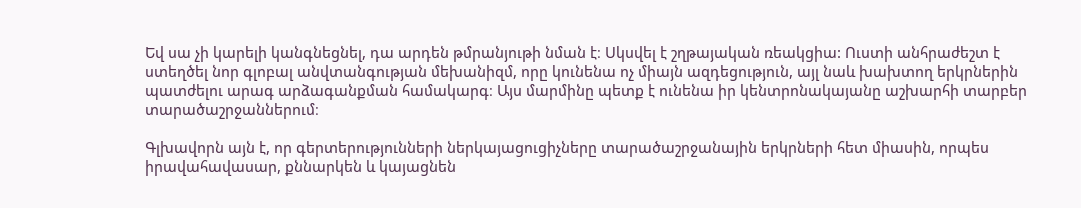Եվ սա չի կարելի կանգնեցնել, դա արդեն թմրանյութի նման է։ Սկսվել է շղթայական ռեակցիա: Ուստի անհրաժեշտ է ստեղծել նոր գլոբալ անվտանգության մեխանիզմ, որը կունենա ոչ միայն ազդեցություն, այլ նաև խախտող երկրներին պատժելու արագ արձագանքման համակարգ։ Այս մարմինը պետք է ունենա իր կենտրոնակայանը աշխարհի տարբեր տարածաշրջաններում։

Գլխավորն այն է, որ գերտերությունների ներկայացուցիչները տարածաշրջանային երկրների հետ միասին, որպես իրավահավասար, քննարկեն և կայացնեն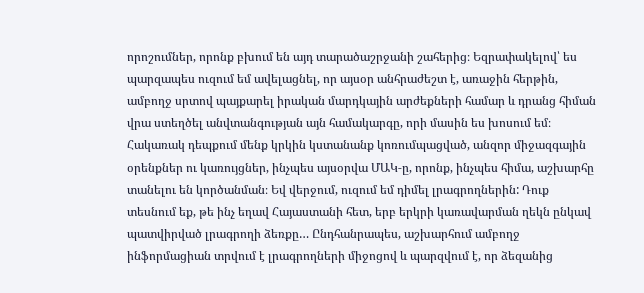որոշումներ, որոնք բխում են այդ տարածաշրջանի շահերից։ Եզրափակելով՝ ես պարզապես ուզում եմ ավելացնել, որ այսօր անհրաժեշտ է, առաջին հերթին, ամբողջ սրտով պայքարել իրական մարդկային արժեքների համար և դրանց հիման վրա ստեղծել անվտանգության այն համակարգը, որի մասին ես խոսում եմ։ Հակառակ դեպքում մենք կրկին կստանանք կոռումպացված, անզոր միջազգային օրենքներ ու կառույցներ, ինչպես այսօրվա ՄԱԿ‑ը, որոնք, ինչպես հիմա, աշխարհը տանելու են կործանման։ Եվ վերջում, ուզում եմ դիմել լրագրողներին: Դուք տեսնում եք, թե ինչ եղավ Հայաստանի հետ, երբ երկրի կառավարման ղեկն ընկավ պատվիրված լրագրողի ձեռքը… Ընդհանրապես, աշխարհում ամբողջ ինֆորմացիան տրվում է լրագրողների միջոցով և պարզվում է, որ ձեզանից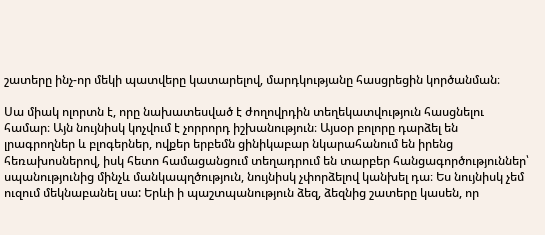շատերը ինչ-որ մեկի պատվերը կատարելով, մարդկությանը հասցրեցին կործանման։

Սա միակ ոլորտն է, որը նախատեսված է ժողովրդին տեղեկատվություն հասցնելու համար։ Այն նույնիսկ կոչվում է չորրորդ իշխանություն։ Այսօր բոլորը դարձել են լրագրողներ և բլոգերներ, ովքեր երբեմն ցինիկաբար նկարահանում են իրենց հեռախոսներով, իսկ հետո համացանցում տեղադրում են տարբեր հանցագործություններ՝ սպանությունից մինչև մանկապղծություն, նույնիսկ չփորձելով կանխել դա։ Ես նույնիսկ չեմ ուզում մեկնաբանել սա: Երևի ի պաշտպանություն ձեզ, ձեզնից շատերը կասեն, որ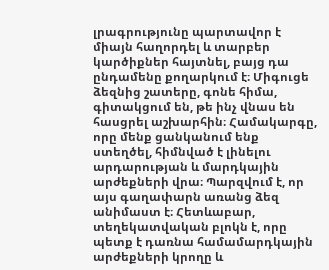լրագրությունը պարտավոր է միայն հաղորդել և տարբեր կարծիքներ հայտնել, բայց դա ընդամենը քողարկում է։ Միգուցե ձեզնից շատերը, գոնե հիմա, գիտակցում են, թե ինչ վնաս են հասցրել աշխարհին։ Համակարգը, որը մենք ցանկանում ենք ստեղծել, հիմնված է լինելու արդարության և մարդկային արժեքների վրա։ Պարզվում է, որ այս գաղափարն առանց ձեզ անիմաստ է։ Հետևաբար, տեղեկատվական բլոկն է, որը պետք է դառնա համամարդկային արժեքների կրողը և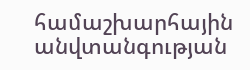համաշխարհային անվտանգության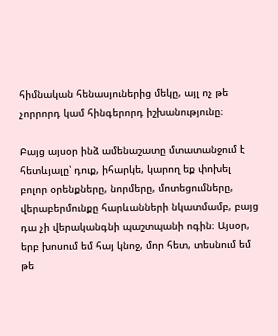հիմնական հենասյուներից մեկը, այլ ոչ թե չորրորդ կամ հինգերորդ իշխանությունը։

Բայց այսօր ինձ ամենաշատը մտատանջում է հետևյալը՝ դուք, իհարկե, կարող եք փոխել բոլոր օրենքները, նորմերը, մոտեցումները, վերաբերմունքը հարևանների նկատմամբ, բայց դա չի վերականգնի պաշտպանի ոգին։ Այսօր, երբ խոսում եմ հայ կնոջ, մոր հետ, տեսնում եմ թե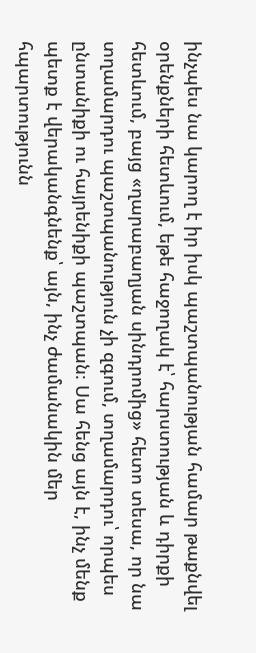ինչպես նա կարող է իր իսկ պաշտպանության համար թաքնվել օրենքների հետևում, եթե հաջողակ է՝ հարստության և դիրքի հետևում, բայց «ղարաբաղյան սինդրոմից» հետո տեսա, որ նա տղամարդու պաշտպանություն չի զգում, տղամարդու՝ որպես ընտանիքի ու հայրենիքի պաշտպան։ Սա հենց այն է, ինչ մենք պետք է վերականգնենք՝ այն, ինչ ժամանակին մեր հպարտությունն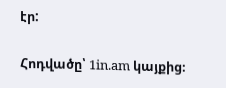էր:

Հոդվածը՝ 1in.am կայքից։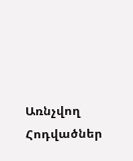Առնչվող Հոդվածներ